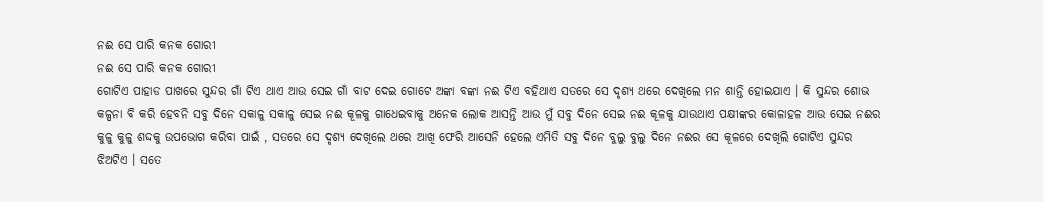ନଈ ସେ ପାରି କନକ ଗୋରୀ
ନଈ ସେ ପାରି କନକ ଗୋରୀ
ଗୋଟିଏ ପାହାଡ ପାଖରେ ସୁନ୍ଦର ଗାଁ ଟିଏ ଥାଏ ଆଉ ସେଇ ଗାଁ ବାଟ ଦେଇ ଗୋଟେ ଅଙ୍କା ବଙ୍କା ନଈ ଟିଏ ବହିଥାଏ ସତରେ ସେ ଦୃଶ୍ଯ ଥରେ ଦେଖିଲେ ମନ ଶାନ୍ତି ହୋଇଯାଏ । କି ସୁନ୍ଦର ଶୋଭ କଳ୍ପନା ବି କରି ହେବନି ସବୁ ଦିନେ ସକାଳୁ ସକାଳୁ ସେଇ ନଈ କୂଳକୁ ଗାଧେଇବାକୁ ଅନେକ ଲୋକ ଆସନ୍ତି ଆଉ ମୁଁ ସବୁ ଦିନେ ସେଇ ନଈ କୂଳକୁ ଯାଉଥାଏ ପକ୍ଷୀଙ୍କର କୋଳାହଳ ଆଉ ସେଇ ନଈର କୁଳୁ କୁଳୁ ଶଦ୍ଦକୁ ଉପଭୋଗ କରିବା ପାଇଁ , ସତରେ ସେ ଦୃଶ୍ଯ ଦେଖିଲେ ଥରେ ଆଖି ଫେରି ଆସେନି ହେଲେ ଏମିତି ସବୁ ଦିନେ ବୁଲୁ ବୁଲୁ ଦିନେ ନଈର ସେ କୂଳରେ ଦେଖିଲି ଗୋଟିଏ ସୁନ୍ଦର ଝିଅଟିଏ । ସତେ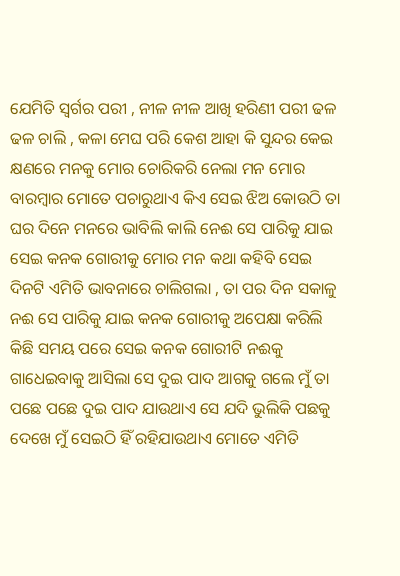ଯେମିତି ସ୍ବର୍ଗର ପରୀ , ନୀଳ ନୀଳ ଆଖି ହରିଣୀ ପରୀ ଢଳ ଢଳ ଚାଲି , କଳା ମେଘ ପରି କେଶ ଆହା କି ସୁନ୍ଦର କେଇ କ୍ଷଣରେ ମନକୁ ମୋର ଚୋରିକରି ନେଲା ମନ ମୋର ବାରମ୍ବାର ମୋତେ ପଚାରୁଥାଏ କିଏ ସେଇ ଝିଅ କୋଉଠି ତା ଘର ଦିନେ ମନରେ ଭାବିଲି କାଲି ନେଈ ସେ ପାରିକୁ ଯାଇ ସେଇ କନକ ଗୋରୀକୁ ମୋର ମନ କଥା କହିବି ସେଇ ଦିନଟି ଏମିତି ଭାବନାରେ ଚାଲିଗଲା , ତା ପର ଦିନ ସକାଳୁ ନଈ ସେ ପାରିକୁ ଯାଇ କନକ ଗୋରୀକୁ ଅପେକ୍ଷା କରିଲି କିଛି ସମୟ ପରେ ସେଇ କନକ ଗୋରୀଟି ନଈକୁ ଗାଧେଇବାକୁ ଆସିଲା ସେ ଦୁଇ ପାଦ ଆଗକୁ ଗଲେ ମୁଁ ତା ପଛେ ପଛେ ଦୁଇ ପାଦ ଯାଉଥାଏ ସେ ଯଦି ଭୁଲିକି ପଛକୁ ଦେଖେ ମୁଁ ସେଇଠି ହିଁ ରହିଯାଉଥାଏ ମୋତେ ଏମିତି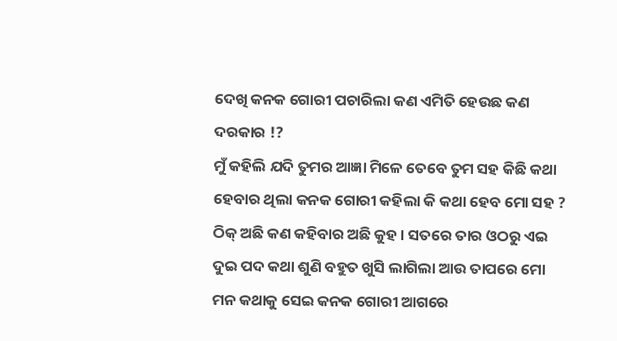ଦେଖି କନକ ଗୋରୀ ପଚାରିଲା କଣ ଏମିତି ହେଉଛ କଣ ଦରକାର !?
ମୁଁ କହିଲି ଯଦି ତୁମର ଆଜ୍ଞା ମିଳେ ତେବେ ତୁମ ସହ କିଛି କଥା ହେବାର ଥିଲା କନକ ଗୋରୀ କହିଲା କି କଥା ହେବ ମୋ ସହ ? ଠିକ୍ ଅଛି କଣ କହିବାର ଅଛି କୁହ । ସତରେ ତାର ଓଠରୁ ଏଇ ଦୁଇ ପଦ କଥା ଶୁଣି ବହୁତ ଖୁସି ଲାଗିଲା ଆଉ ତାପରେ ମୋ ମନ କଥାକୁ ସେଇ କନକ ଗୋରୀ ଆଗରେ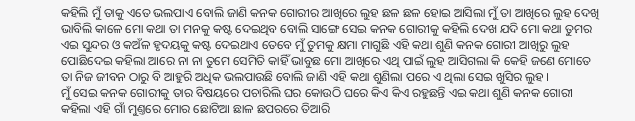କହିଲି ମୁଁ ତାକୁ ଏତେ ଭଲପାଏ ବୋଲି ଜାଣି କନକ ଗୋରୀର ଆଖିରେ ଲୁହ ଛଳ ଛଳ ହୋଇ ଆସିଲା ମୁଁ ତା ଆଖିରେ ଲୁହ ଦେଖି ଭାବିଲି କାଳେ ମୋ କଥା ତା ମନକୁ କଷ୍ଟ ଦେଇଥିବ ବୋଲି ସାଙ୍ଗେ ସେଇ କନକ ଗୋରୀକୁ କହିଲି ଦେଖ ଯଦି ମୋ କଥା ତୁମର ଏଇ ସୁନ୍ଦର ଓ କଅଁଳ ହୃଦୟକୁ କଷ୍ଟ ଦେଇଥାଏ ତେବେ ମୁଁ ତୁମକୁ କ୍ଷମା ମାଗୁଛି ଏହି କଥା ଶୁଣି କନକ ଗୋରୀ ଆଖିରୁ ଲୁହ ପୋଛିଦେଇ କହିଲା ଆରେ ନା ନା ତୁମେ ସେମିତି କାହିଁ ଭାବୁଛ ମୋ ଆଖିରେ ଏଥି ପାଇଁ ଲୁହ ଆସିଗଲା କି କେହି ଜଣେ ମୋତେ ତା ନିଜ ଜୀବନ ଠାରୁ ବି ଆହୁରି ଅଧିକ ଭଲପାଉଛି ବୋଲି ଜାଣି ଏହି କଥା ଶୁଣିଲା ପରେ ଏ ଥିଲା ସେଇ ଖୁସିର ଲୁହ ।
ମୁଁ ସେଇ କନକ ଗୋରୀକୁ ତାର ବିଷୟରେ ପଚାରିଲି ଘର କୋଉଠି ଘରେ କିଏ କିଏ ରହୁଛନ୍ତି ଏଇ କଥା ଶୁଣି କନକ ଗୋରୀ କହିଲା ଏହି ଗାଁ ମୁଣ୍ତରେ ମୋର ଛୋଟିଆ ଛାଳ ଛପରରେ ତିଆରି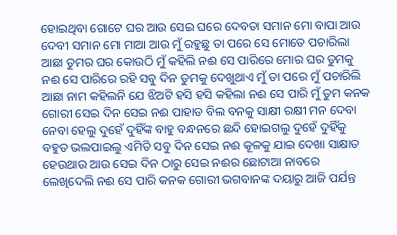ହୋଇଥିବା ଗୋଟେ ଘର ଆଉ ସେଇ ଘରେ ଦେବତା ସମାନ ମୋ ବାପା ଆଉ ଦେବୀ ସମାନ ମୋ ମାଆ ଆଉ ମୁଁ ରହୁଛୁ ତା ପରେ ସେ ମୋତେ ପଚାରିଲା ଆଛା ତୁମର ଘର କୋଉଠି ମୁଁ କହିଲି ନଈ ସେ ପାରିରେ ମୋର ଘର ତୁମକୁ ନଈ ସେ ପାରିରେ ରହି ସବୁ ଦିନ ତୁମକୁ ଦେଖୁଥାଏ ମୁଁ ତା ପରେ ମୁଁ ପଚାରିଲି ଆଛା ନାମ କହିଲନି ଯେ ଝିଅଟି ହସି ହସି କହିଲା ନଈ ସେ ପାରି ମୁଁ ତୁମ କନକ ଗୋରୀ ସେଇ ଦିନ ସେଇ ନଈ ପାହାଡ ବିଲ ବନକୁ ସାକ୍ଷୀ ରକ୍ଷୀ ମନ ଦେବା ନେବା ହେଲୁ ଦୁହେଁ ଦୁହିଁଙ୍କ ବାହୁ ବନ୍ଧନରେ ଛନ୍ଦି ହୋଇଗଲୁ ଦୁହେଁ ଦୁହିଁକୁ ବହୁତ ଭଲପାଇଲୁ ଏମିତି ସବୁ ଦିନ ସେଇ ନଈ କୂଳକୁ ଯାଇ ଦେଖା ସାକ୍ଷାତ ହେଉଥାଉ ଆଉ ସେଇ ଦିନ ଠାରୁ ସେଇ ନଈର ଛୋଟାଆ ନାବରେ ଲେଖିଦେଲି ନଈ ସେ ପାରି କନକ ଗୋରୀ ଭଗବାନଙ୍କ ଦୟାରୁ ଆଜି ପର୍ଯନ୍ତ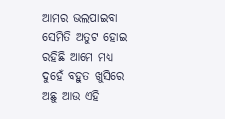ଆମର ଭଲପାଇବା ସେମିତି ଅତୁଟ ହୋଇ ରହିଛି ଆମେ ମଧ୍ୟ ଦୁହେଁ ବହୁତ ଖୁସିରେ ଅଛୁ ଆଉ ଏହି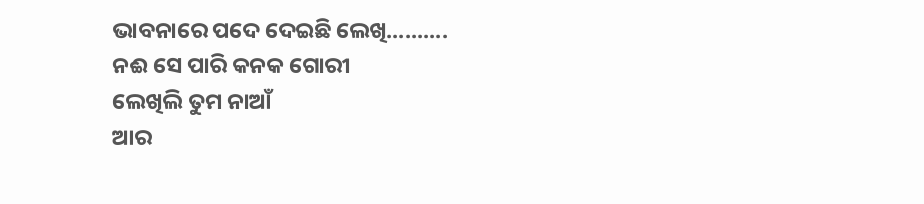ଭାବନାରେ ପଦେ ଦେଇଛି ଲେଖି..........
ନଈ ସେ ପାରି କନକ ଗୋରୀ
ଲେଖିଲି ତୁମ ନାଆଁ
ଆର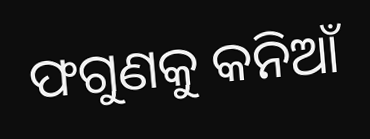ଫଗୁଣକୁ କନିଆଁ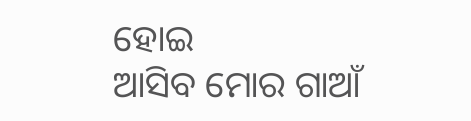ହୋଇ
ଆସିବ ମୋର ଗାଆଁ